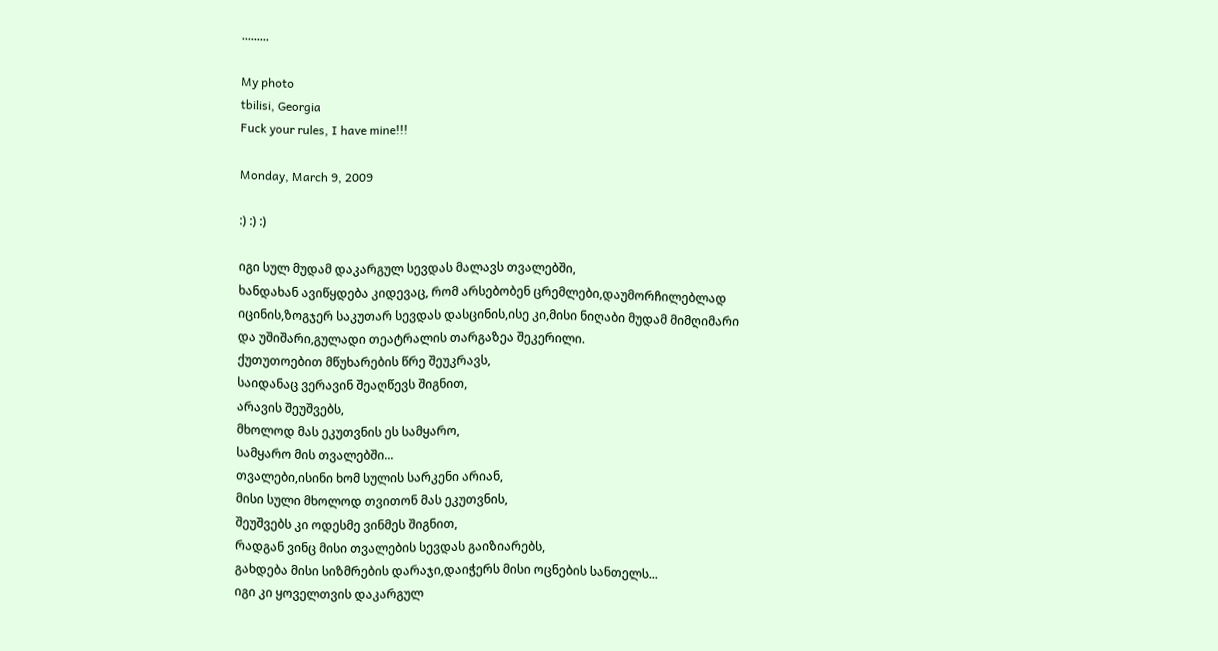.........

My photo
tbilisi, Georgia
Fuck your rules, I have mine!!!

Monday, March 9, 2009

:) :) :)

იგი სულ მუდამ დაკარგულ სევდას მალავს თვალებში,
ხანდახან ავიწყდება კიდევაც, რომ არსებობენ ცრემლები,დაუმორჩილებლად იცინის,ზოგჯერ საკუთარ სევდას დასცინის,ისე კი,მისი ნიღაბი მუდამ მიმღიმარი და უშიშარი,გულადი თეატრალის თარგაზეა შეკერილი.
ქუთუთოებით მწუხარების წრე შეუკრავს,
საიდანაც ვერავინ შეაღწევს შიგნით,
არავის შეუშვებს,
მხოლოდ მას ეკუთვნის ეს სამყარო,
სამყარო მის თვალებში...
თვალები,ისინი ხომ სულის სარკენი არიან,
მისი სული მხოლოდ თვითონ მას ეკუთვნის,
შეუშვებს კი ოდესმე ვინმეს შიგნით,
რადგან ვინც მისი თვალების სევდას გაიზიარებს,
გახდება მისი სიზმრების დარაჯი,დაიჭერს მისი ოცნების სანთელს...
იგი კი ყოველთვის დაკარგულ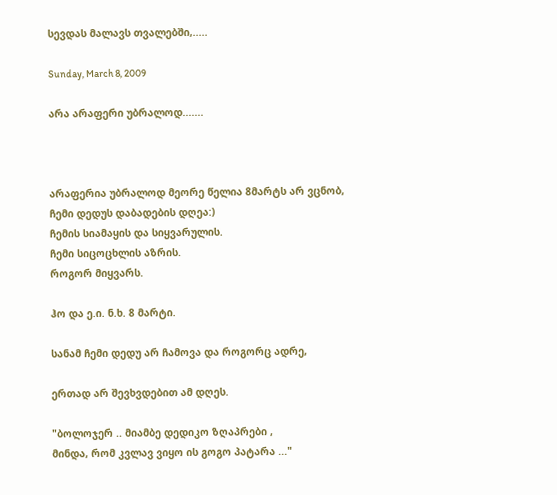სევდას მალავს თვალებში,.....

Sunday, March 8, 2009

არა არაფერი უბრალოდ.......



არაფერია უბრალოდ მეორე წელია 8მარტს არ ვცნობ,
ჩემი დედუს დაბადების დღეა:)
ჩემის სიამაყის და სიყვარულის.
ჩემი სიცოცხლის აზრის.
როგორ მიყვარს.

ჰო და ე.ი. ნ.ხ. 8 მარტი.

სანამ ჩემი დედუ არ ჩამოვა და როგორც ადრე,

ერთად არ შევხვდებით ამ დღეს.

"ბოლოჯერ .. მიამბე დედიკო ზღაპრები ,
მინდა, რომ კვლავ ვიყო ის გოგო პატარა ..."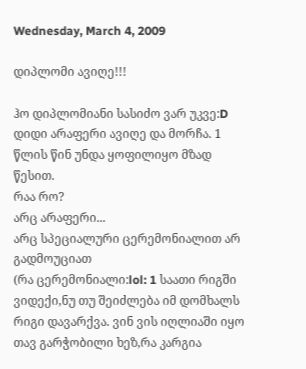Wednesday, March 4, 2009

დიპლომი ავიღე!!!

ჰო დიპლომიანი სასიძო ვარ უკვე:D
დიდი არაფერი ავიღე და მორჩა. 1 წლის წინ უნდა ყოფილიყო მზად წესით.
რაა რო?
არც არაფერი...
არც სპეციალური ცერემონიალით არ გადმოუციათ
(რა ცერემონიალი:lol: 1 საათი რიგში ვიდექი,ნუ თუ შეიძლება იმ დომხალს რიგი დავარქვა. ვინ ვის იღლიაში იყო თავ გარჭობილი ხეზ,რა კარგია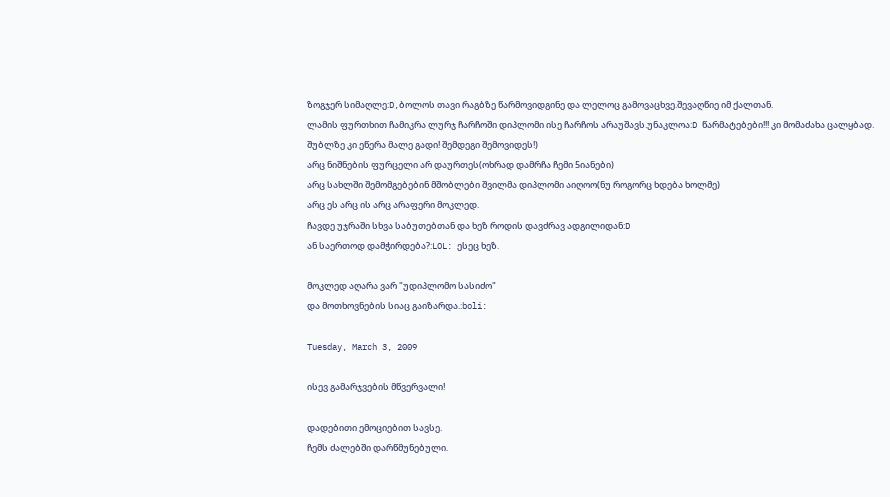ზოგჯერ სიმაღლე:D,ბოლოს თავი რაგბზე წარმოვიდგინე და ლელოც გამოვაცხვე.შევაღწიე იმ ქალთან.
ლამის ფურთხით ჩამიკრა ლურჯ ჩარჩოში დიპლომი ისე ჩარჩოს არაუშავს.უნაკლოა:D წარმატებები!!! კი მომაძახა ცალყბად.
შუბლზე კი ეწერა მალე გადი! შემდეგი შემოვიდეს!)
არც ნიშნების ფურცელი არ დაურთეს(ოხრად დამრჩა ჩემი 5იანები)
არც სახლში შემომგებებინ მშობლები შვილმა დიპლომი აიღოო(ნუ როგორც ხდება ხოლმე)
არც ეს არც ის არც არაფერი მოკლედ.
ჩავდე უჯრაში სხვა საბუთებთან და ხეზ როდის დავძრავ ადგილიდან:D
ან საერთოდ დამჭირდება?:LOL: ესეც ხეზ.

მოკლედ აღარა ვარ "უდიპლომო სასიძო"
და მოთხოვნების სიაც გაიზარდა.:boli:

Tuesday, March 3, 2009

ისევ გამარჯვების მწვერვალი!

დადებითი ემოციებით სავსე.
ჩემს ძალებში დარწმუნებული.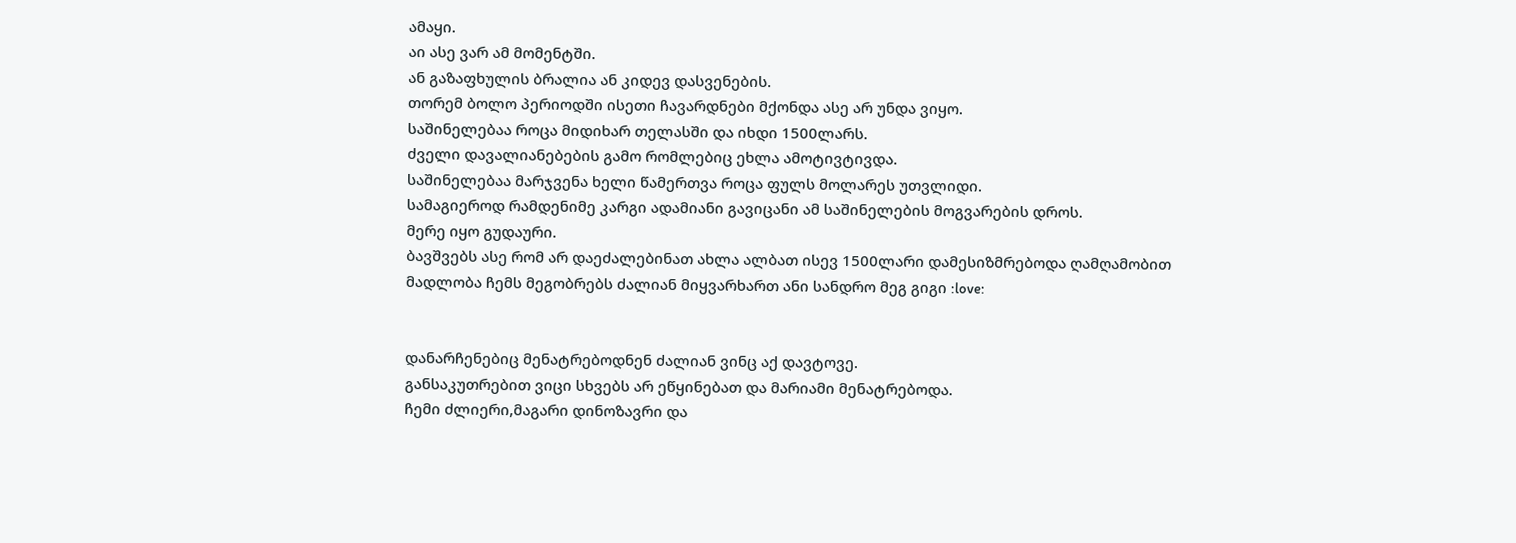ამაყი.
აი ასე ვარ ამ მომენტში.
ან გაზაფხულის ბრალია ან კიდევ დასვენების.
თორემ ბოლო პერიოდში ისეთი ჩავარდნები მქონდა ასე არ უნდა ვიყო.
საშინელებაა როცა მიდიხარ თელასში და იხდი 1500ლარს.
ძველი დავალიანებების გამო რომლებიც ეხლა ამოტივტივდა.
საშინელებაა მარჯვენა ხელი წამერთვა როცა ფულს მოლარეს უთვლიდი.
სამაგიეროდ რამდენიმე კარგი ადამიანი გავიცანი ამ საშინელების მოგვარების დროს.
მერე იყო გუდაური.
ბავშვებს ასე რომ არ დაეძალებინათ ახლა ალბათ ისევ 1500ლარი დამესიზმრებოდა ღამღამობით
მადლობა ჩემს მეგობრებს ძალიან მიყვარხართ ანი სანდრო მეგ გიგი :love:


დანარჩენებიც მენატრებოდნენ ძალიან ვინც აქ დავტოვე.
განსაკუთრებით ვიცი სხვებს არ ეწყინებათ და მარიამი მენატრებოდა.
ჩემი ძლიერი,მაგარი დინოზავრი და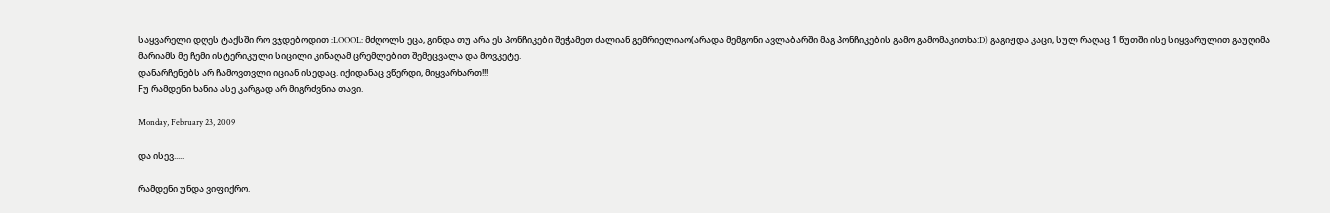საყვარელი დღეს ტაქსში რო ვჯდებოდით :LOOOL: მძღოლს ეცა, გინდა თუ არა ეს პონჩიკები შეჭამეთ ძალიან გემრიელიაო(არადა მემგონი ავლაბარში მაგ პონჩიკების გამო გამომაკითხა:D) გაგიჟდა კაცი, სულ რაღაც 1 წუთში ისე სიყვარულით გაუღიმა მარიამს მე ჩემი ისტერიკული სიცილი კინაღამ ცრემლებით შემეცვალა და მოვკეტე.
დანარჩენებს არ ჩამოვთვლი იციან ისედაც. იქიდანაც ვწერდი, მიყვარხართ!!!
Fუ რამდენი ხანია ასე კარგად არ მიგრძვნია თავი.

Monday, February 23, 2009

და ისევ.....

რამდენი უნდა ვიფიქრო.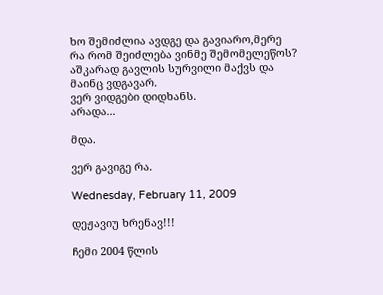ხო შემიძლია ავდგე და გავიარო,მერე რა რომ შეიძლება ვინმე შემომელეწოს?
აშკარად გავლის სურვილი მაქვს და მაინც ვდგავარ.
ვერ ვიდგები დიდხანს.
არადა...

მდა.

ვერ გავიგე რა.

Wednesday, February 11, 2009

დეჟავიუ ხრენავ!!!

ჩემი 2004 წლის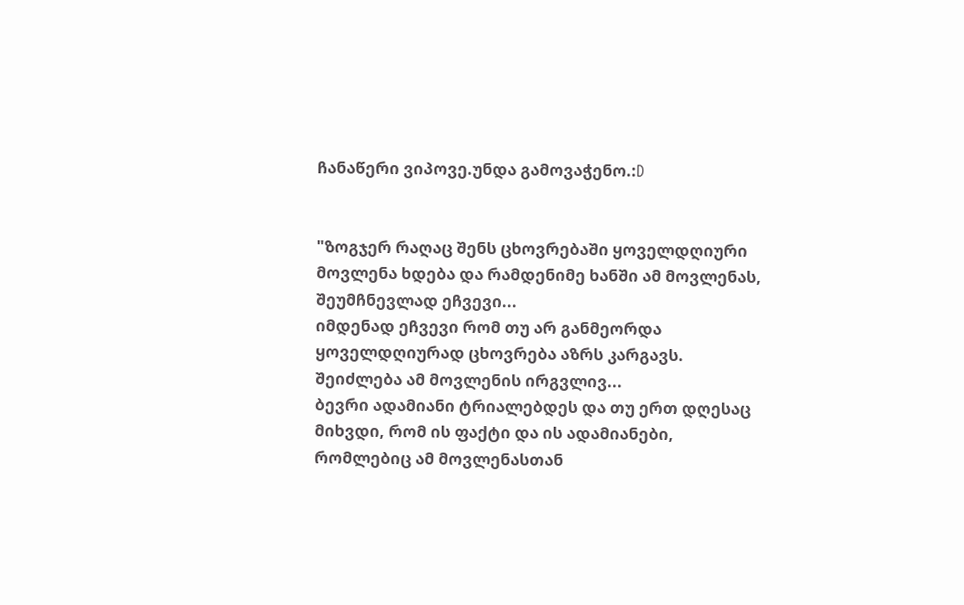ჩანაწერი ვიპოვე.უნდა გამოვაჭენო.:D


"ზოგჯერ რაღაც შენს ცხოვრებაში ყოველდღიური მოვლენა ხდება და რამდენიმე ხანში ამ მოვლენას,
შეუმჩნევლად ეჩვევი...
იმდენად ეჩვევი რომ თუ არ განმეორდა ყოველდღიურად ცხოვრება აზრს კარგავს.
შეიძლება ამ მოვლენის ირგვლივ...
ბევრი ადამიანი ტრიალებდეს და თუ ერთ დღესაც მიხვდი, რომ ის ფაქტი და ის ადამიანები,
რომლებიც ამ მოვლენასთან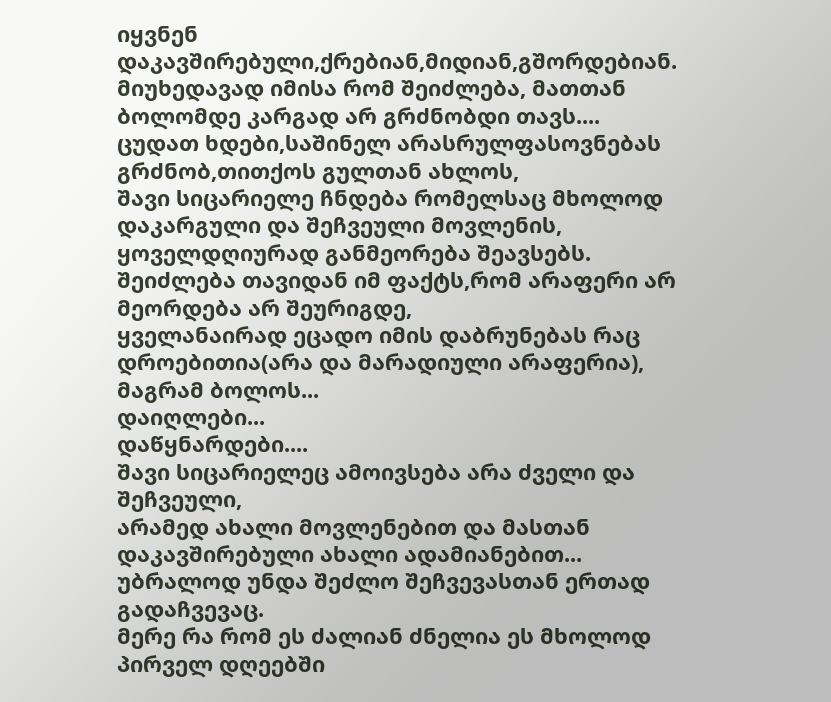იყვნენ დაკავშირებული,ქრებიან,მიდიან,გშორდებიან.
მიუხედავად იმისა რომ შეიძლება, მათთან ბოლომდე კარგად არ გრძნობდი თავს....
ცუდათ ხდები,საშინელ არასრულფასოვნებას გრძნობ,თითქოს გულთან ახლოს,
შავი სიცარიელე ჩნდება რომელსაც მხოლოდ დაკარგული და შეჩვეული მოვლენის,
ყოველდღიურად განმეორება შეავსებს.
შეიძლება თავიდან იმ ფაქტს,რომ არაფერი არ მეორდება არ შეურიგდე,
ყველანაირად ეცადო იმის დაბრუნებას რაც დროებითია(არა და მარადიული არაფერია),
მაგრამ ბოლოს...
დაიღლები...
დაწყნარდები....
შავი სიცარიელეც ამოივსება არა ძველი და შეჩვეული,
არამედ ახალი მოვლენებით და მასთან დაკავშირებული ახალი ადამიანებით...
უბრალოდ უნდა შეძლო შეჩვევასთან ერთად გადაჩვევაც.
მერე რა რომ ეს ძალიან ძნელია ეს მხოლოდ პირველ დღეებში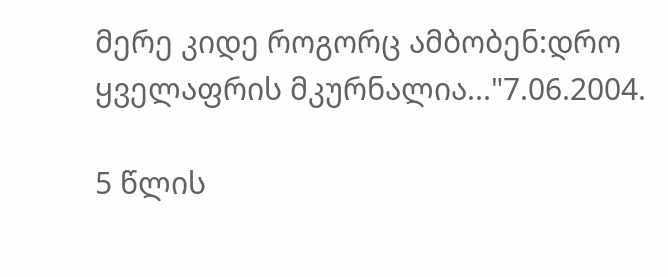მერე კიდე როგორც ამბობენ:დრო ყველაფრის მკურნალია..."7.06.2004.

5 წლის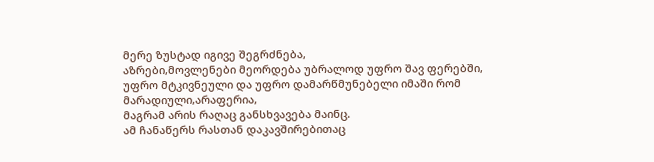მერე ზუსტად იგივე შეგრძნება,
აზრები,მოვლენები მეორდება უბრალოდ უფრო შავ ფერებში,
უფრო მტკივნეული და უფრო დამარწმუნებელი იმაში რომ მარადიული,არაფერია,
მაგრამ არის რაღაც განსხვავება მაინც.
ამ ჩანაწერს რასთან დაკავშირებითაც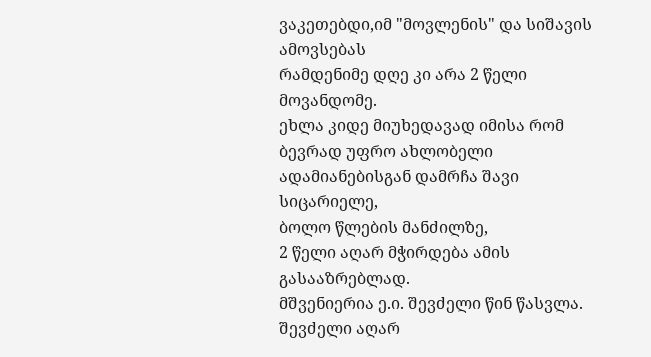ვაკეთებდი,იმ "მოვლენის" და სიშავის ამოვსებას
რამდენიმე დღე კი არა 2 წელი მოვანდომე.
ეხლა კიდე მიუხედავად იმისა რომ ბევრად უფრო ახლობელი ადამიანებისგან დამრჩა შავი სიცარიელე,
ბოლო წლების მანძილზე,
2 წელი აღარ მჭირდება ამის გასააზრებლად.
მშვენიერია ე.ი. შევძელი წინ წასვლა.
შევძელი აღარ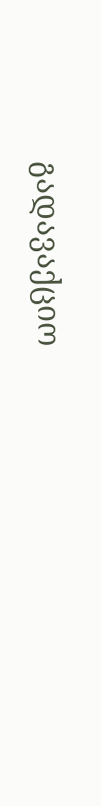გადავაქციო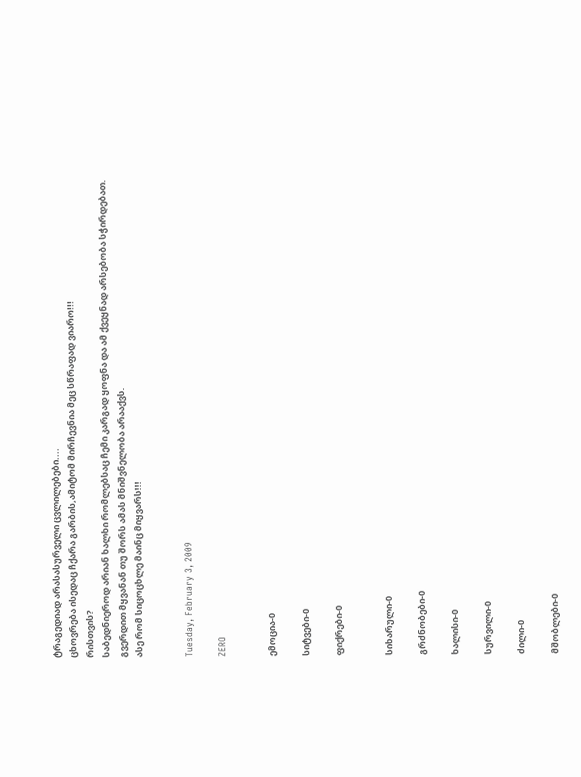ტრაგედიად არასასურველი ცვლილებები....
ცხოვრება ისედაც ჩქარა გარბის,ამიტომ მირჩევნია მეც სწრაფად ვიარო!!!
რისთვის?
საბედნიეროდ არიან ხალხი რომლებსაც ჩემი კარგად ყოფნა და ამ ქვეყნად არსებობა სჭირდებათ.
გვერდით მყვანან თუ შორს ამას მნიშვნელობა არააქვს.
ასე რომ სიცოცხლე მაინც მიყვარს!!!


Tuesday, February 3, 2009

ZERO


ემოცია-0

სიტვები-0

ფიქრები-0


სიხარული-0

გრძნობები-0

ხალისი-0

სურვილი-0

ძილი-0

მშობლები-0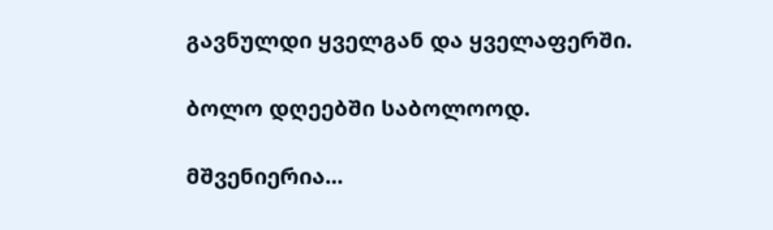გავნულდი ყველგან და ყველაფერში.

ბოლო დღეებში საბოლოოდ.

მშვენიერია...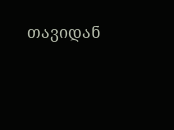თავიდან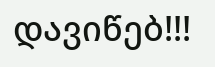დავიწებ!!!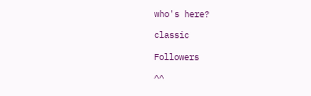who's here?

classic

Followers

^^